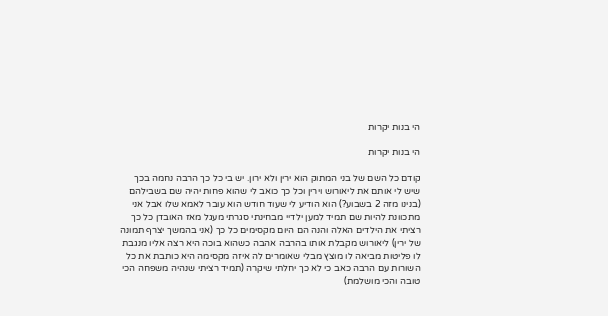הי בנות יקרות

הי בנות יקרות

קודם כל השם של בני המתוק הוא ירין ולא ירון. יש בי כל כך הרבה נחמה בכך שיש לי אותם את ליאורוש וירין וכל כך כואב לי שהוא פחות יהיה שם בשבילהם (בנינו מזה 2 בשבוע?) הוא הודיע לי שעוד חודש הוא עובר לאמא שלו אבל אני מתכוונת להיות שם תמיד למען ילדיי מבחינתי סגרתי מעגל מאז האובדן כל כך רציתי את הילדים האלה והנה הם היום מקסימים כל כך (אני בהמשך יצרף תמונה של ירין) ליאורוש מקבלת אותו בהרבה אהבה כשהוא בוכה היא רצה אליו מנגבת לו פליטות מביאה לו מוצץ מבלי שאומרים לה איזה מקסימה היא כותבת את כל השורות עם הרבה כאב כי לא כך יחלתי שיקרה (תמיד רציתי שנהיה משפחה הכי טובה והכי מושלמת)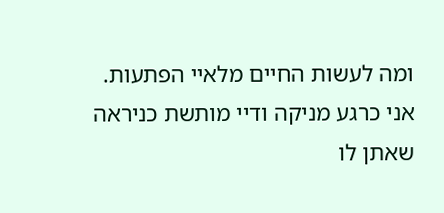ומה לעשות החיים מלאיי הפתעות. אני כרגע מניקה ודיי מותשת כניראה שאתן לו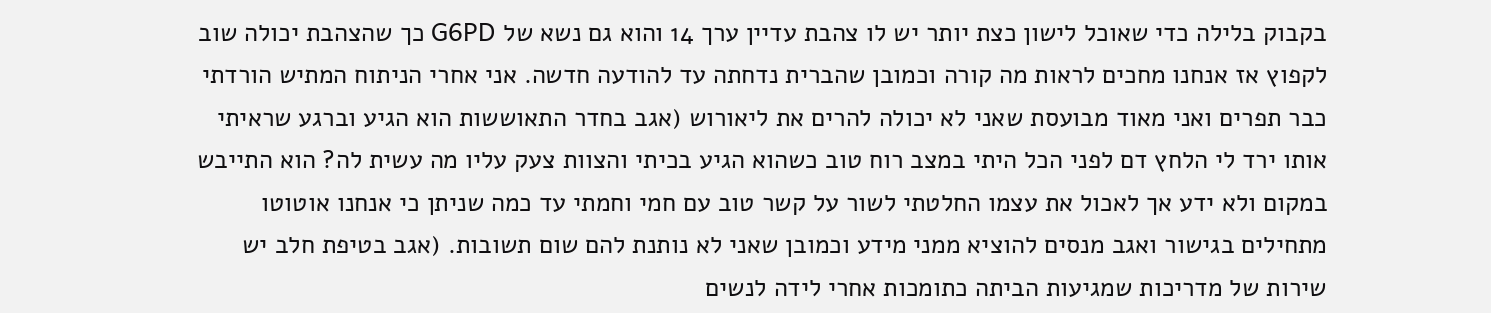בקבוק בלילה כדי שאוכל לישון כצת יותר יש לו צהבת עדיין ערך 14 והוא גם נשא של G6PD כך שהצהבת יכולה שוב לקפוץ אז אנחנו מחכים לראות מה קורה וכמובן שהברית נדחתה עד להודעה חדשה. אני אחרי הניתוח המתיש הורדתי כבר תפרים ואני מאוד מבועסת שאני לא יכולה להרים את ליאורוש (אגב בחדר התאוששות הוא הגיע וברגע שראיתי אותו ירד לי הלחץ דם לפני הכל היתי במצב רוח טוב כשהוא הגיע בכיתי והצוות צעק עליו מה עשית לה? הוא התייבש במקום ולא ידע אך לאכול את עצמו החלטתי לשור על קשר טוב עם חמי וחמתי עד כמה שניתן כי אנחנו אוטוטו מתחילים בגישור ואגב מנסים להוציא ממני מידע וכמובן שאני לא נותנת להם שום תשובות. (אגב בטיפת חלב יש שירות של מדריכות שמגיעות הביתה כתומכות אחרי לידה לנשים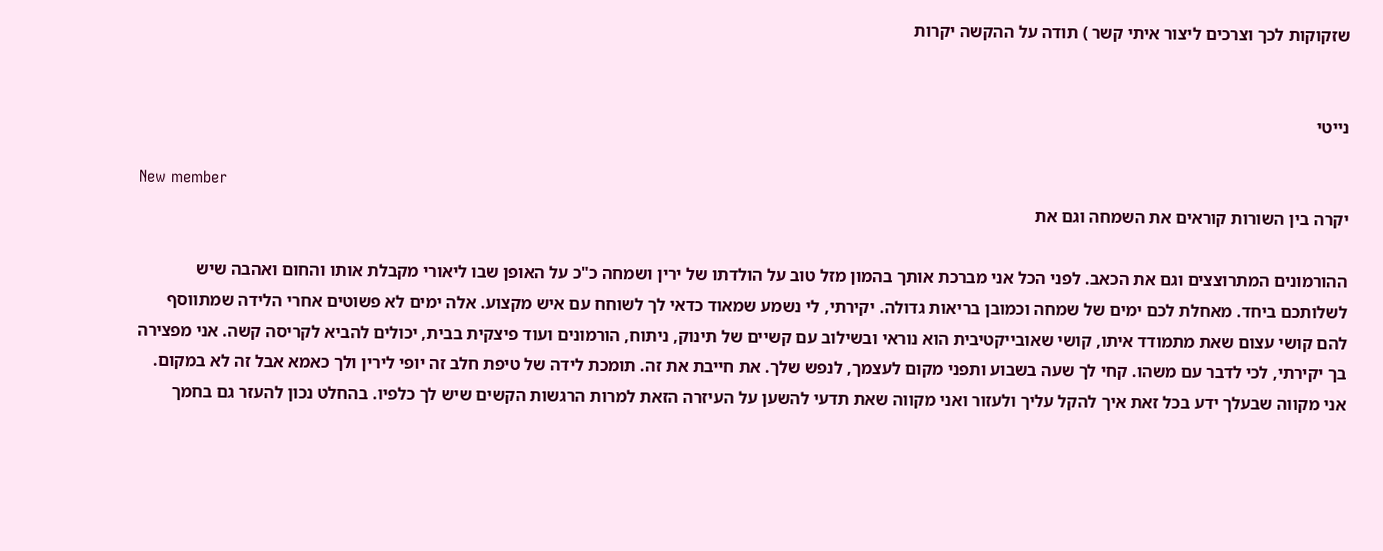שזקוקות לכך וצרכים ליצור איתי קשר ) תודה על ההקשה יקרות


נייטי

New member
יקרה בין השורות קוראים את השמחה וגם את

ההורמונים המתרוצצים וגם את הכאב. לפני הכל אני מברכת אותך בהמון מזל טוב על הולדתו של ירין ושמחה כ"כ על האופן שבו ליאורי מקבלת אותו והחום ואהבה שיש לשלותכם ביחד. מאחלת לכם ימים של שמחה וכמובן בריאות גדולה. יקירתי, לי נשמע שמאוד כדאי לך לשוחח עם איש מקצוע. אלה ימים לא פשוטים אחרי הלידה שמתווסף להם קושי עצום שאת מתמודד איתו, קושי שאובייקטיבית הוא נוראי ובשילוב עם קשיים של תינוק, ניתוח, הורמונים ועוד פיצקית בבית, יכולים להביא לקריסה קשה. אני מפצירה בך יקירתי, לכי לדבר עם משהו. קחי לך שעה בשבוע ותפני מקום לעצמך, לנפש שלך. את חייבת את זה. תומכת לידה של טיפת חלב זה יופי לירין ולך כאמא אבל זה לא במקום. אני מקווה שבעלך ידע בכל זאת איך להקל עליך ולעזור ואני מקווה שאת תדעי להשען על העיזרה הזאת למרות הרגשות הקשים שיש לך כלפיו. בהחלט נכון להעזר גם בחמך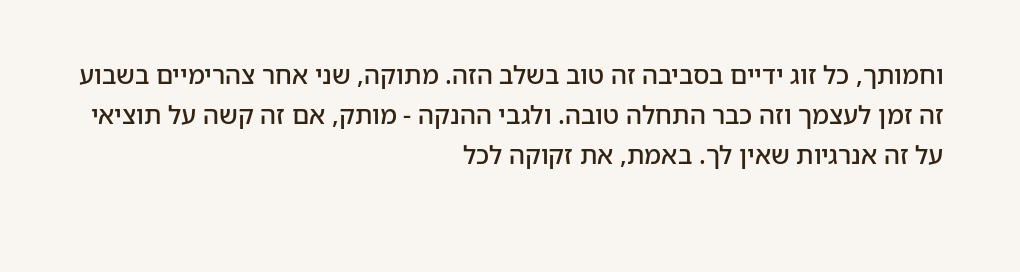וחמותך, כל זוג ידיים בסביבה זה טוב בשלב הזה. מתוקה, שני אחר צהרימיים בשבוע זה זמן לעצמך וזה כבר התחלה טובה. ולגבי ההנקה - מותק, אם זה קשה על תוציאי על זה אנרגיות שאין לך. באמת, את זקוקה לכל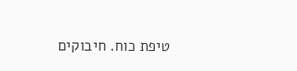טיפת כוח. חיבוקים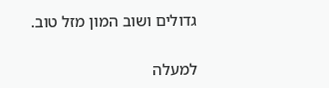גדולים ושוב המון מזל טוב.

למעלה